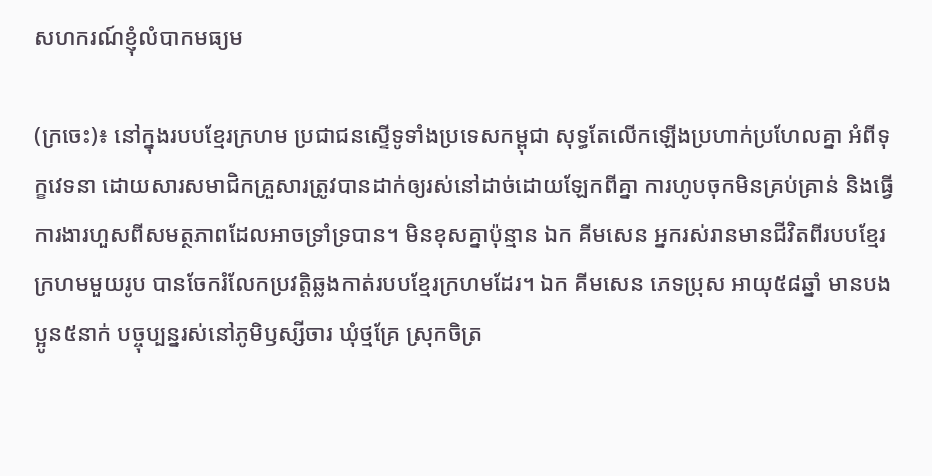សហករណ៍ខ្ញុំលំបាកមធ្យម

(ក្រចេះ)៖ នៅក្នុងរបបខ្មែរក្រហម ប្រជាជនស្ទើទូទាំងប្រទេសកម្ពុជា សុទ្ធតែលើកឡើងប្រហាក់ប្រហែលគ្នា អំពីទុក្ខវេទនា ដោយសារសមាជិកគ្រួសារត្រូវបានដាក់ឲ្យរស់នៅដាច់ដោយឡែកពីគ្នា ការហូបចុកមិនគ្រប់គ្រាន់ និងធ្វើការងារហួសពីសមត្ថភាពដែលអាចទ្រាំទ្របាន។ មិនខុសគ្នាប៉ុន្មាន ឯក គីមសេន អ្នករស់រានមានជីវិតពីរបបខ្មែរក្រហមមួយរូប បានចែករំលែកប្រវត្តិឆ្លងកាត់របបខ្មែរក្រហមដែរ។ ឯក គីមសេន ភេទប្រុស អាយុ៥៨ឆ្នាំ មានបងប្អូន៥នាក់ បច្ចុប្បន្នរស់នៅភូមិឫស្សីចារ ឃុំថ្មគ្រែ ស្រុកចិត្រ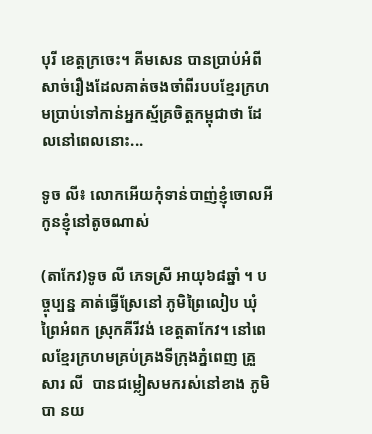បុរី ខេត្តក្រចេះ។ គីមសេន បានប្រាប់អំពីសាច់រឿងដែលគាត់ចងចាំពីរបបខ្មែរក្រហមប្រាប់ទៅកាន់អ្នកស្ម័គ្រចិត្តកម្ពុជាថា ដែលនៅពេលនោះ...

ទូច លី៖ លោកអើយកុំទាន់បាញ់ខ្ញុំចោលអី កូនខ្ញុំនៅតូចណាស់

(តាកែវ)ទូច លី ភេទស្រី អាយុ៦៨ឆ្នាំ ។ បច្ចុប្បន្ន គាត់ធ្វើស្រែនៅ ភូមិព្រៃលៀប ឃុំព្រៃអំពក ស្រុកគីរីវង់ ខេត្តតាកែវ។ នៅពេលខ្មែរក្រហមគ្រប់គ្រងទីក្រុងភ្នំពេញ គ្រួសារ លី  បានជម្លៀសមករស់នៅខាង ភូមិបា នយ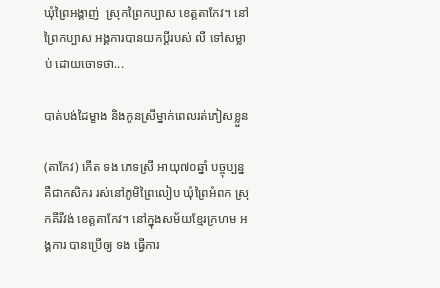ឃុំព្រៃអង្គាញ់  ស្រុកព្រៃកប្បាស ខេត្តតាកែវ។ នៅព្រៃកប្បាស អង្គការបានយកប្ដីរបស់ លី ទៅសម្លាប់ ដោយចោទថា...

បាត់បង់ដៃម្ខាង និងកូនស្រីម្នាក់ពេលរត់ភៀសខ្លួន

(តាកែវ) កើត ទង ភេទស្រី អាយុ៧០ឆ្នាំ បច្ចុប្បន្ន គឺជាកសិករ រស់នៅភូមិព្រៃលៀប ឃុំព្រៃអំពក ស្រុកគីរីវង់ ខេត្តតាកែវ។ នៅក្នុងសម័យខ្មែរក្រហម អង្គការ បានប្រើឲ្យ ទង ធ្វើការ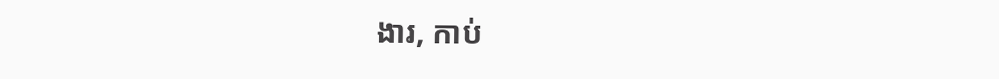ងារ, កាប់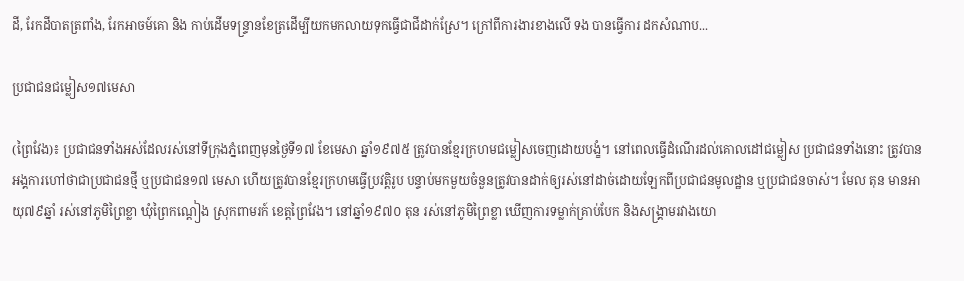ដី, រែកដីបាតត្រពាំង, រែកអាចម៍គោ និង កាប់ដើមទន្រ្ទានខែត្រដើម្បីយកមកលាយទុកធ្វើជាជីដាក់ស្រែ។ ក្រៅពីការងារខាងលើ ទង បានធ្វើការ ដកសំណាប...

ប្រជាជនជម្លៀស១៧មេសា

(ព្រៃវែង)៖ ប្រជាជនទាំងអស់ដែលរស់នៅទីក្រុងភ្នំពេញមុនថ្ងៃទី១៧ ខែមេសា ឆ្នាំ១៩៧៥ ត្រូវបានខ្មែរក្រហមជម្លៀសចេញដោយបង្ខំ។ នៅពេលធ្វើដំណើរដល់គោលដៅជម្លៀស ប្រជាជនទាំងនោះ ត្រូវបានអង្គការហៅថាជាប្រជាជនថ្មី ឬប្រជាជន១៧ មេសា ហើយត្រូវបានខ្មែរក្រហមធ្វើប្រវត្តិរូប បន្ទាប់មកមួយចំនួនត្រូវបានដាក់ឲ្យរស់នៅដាច់ដោយឡែកពីប្រជាជនមូលដ្ឋាន ឬប្រជាជនចាស់។ មែល តុន មានអាយុ៧៩ឆ្នាំ រស់នៅភូមិព្រៃខ្លា ឃុំព្រៃកណ្តៀង ស្រុកពាមរក៍ ខេត្តព្រៃវែង។ នៅឆ្នាំ១៩៧០ តុន រស់នៅភូមិព្រៃខ្លា ឃើញការទម្លាក់គ្រាប់បែក និងសង្គ្រាមរវាងយោ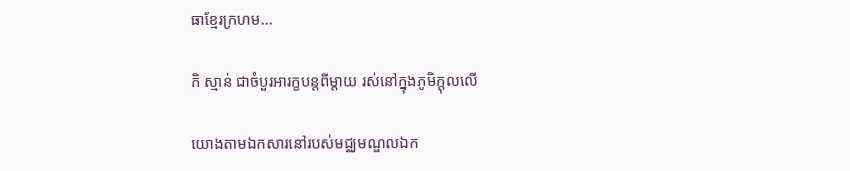ធាខ្មែរក្រហម...

កិ ស្មាន់ ជាចំបួរអារក្ខបន្តពីម្តាយ រស់នៅក្នុងភូមិក្ដុលលើ

យោងតាមឯកសារនៅរបស់មជ្ឈមណ្ឌលឯក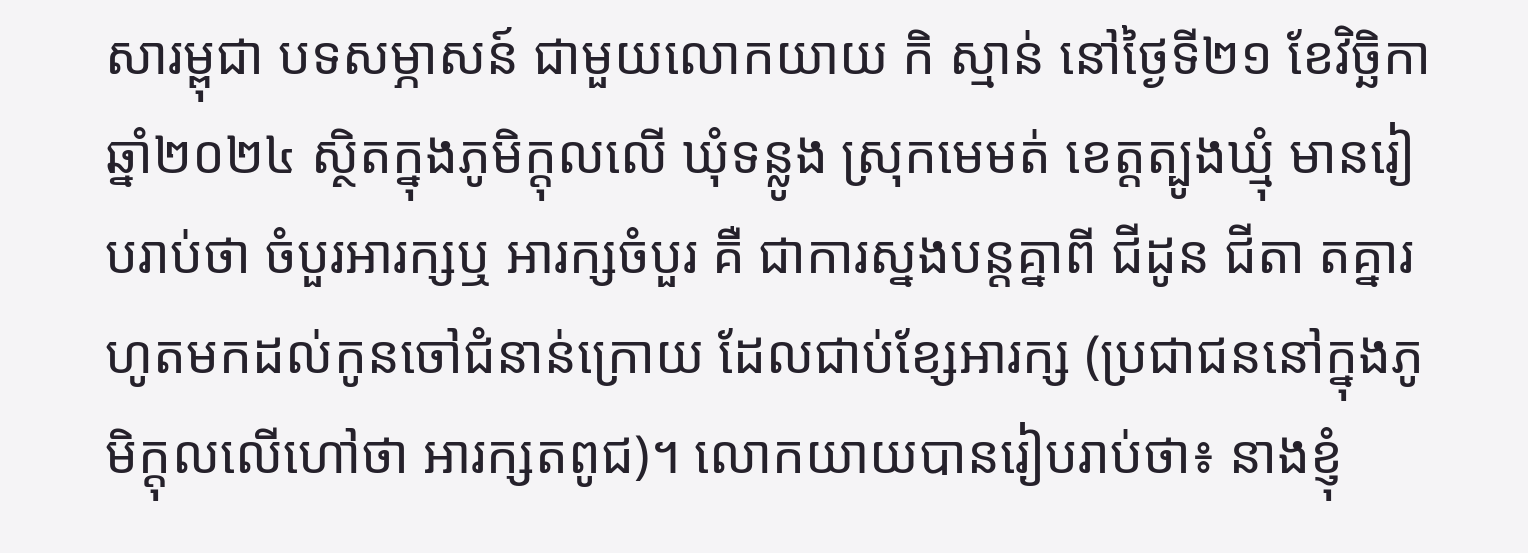សារម្ពុជា បទសម្ភាសន៍ ជាមួយលោកយាយ កិ ស្មាន់ នៅថ្ងៃទី២១ ខែវិច្ឆិកា ឆ្នាំ២០២៤ ស្ថិតក្នុងភូមិក្ដុលលើ ឃុំទន្លូង ស្រុកមេមត់ ខេត្តត្បូងឃ្មុំ មានរៀបរាប់ថា ចំបួរអារក្សឬ អារក្សចំបួរ គឺ ជាការស្នងបន្តគ្នាពី ជីដូន ជីតា តគ្នារហូតមកដល់កូនចៅជំនាន់ក្រោយ ដែលជាប់ខ្សែអារក្ស (ប្រជាជននៅក្នុងភូមិក្ដុលលើហៅថា អារក្សតពូជ)។ លោកយាយបានរៀបរាប់ថា៖ នាងខ្ញុំ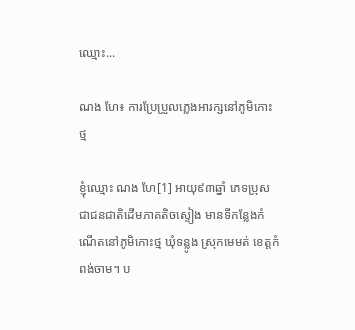ឈ្មោះ...

ណង ហែ៖ ការប្រែប្រួលភ្លេងអារក្សនៅភូមិកោះថ្ម

ខ្ញុំឈ្មោះ ណង ហែ[1] អាយុ៩៣ឆ្នាំ ភេទប្រុស ជាជនជាតិដើមភាគតិចស្ទៀង មានទីកន្លែងកំណើតនៅភូមិកោះថ្ម ឃុំទន្លូង ស្រុកមេមត់ ខេត្តកំពង់ចាម។ ប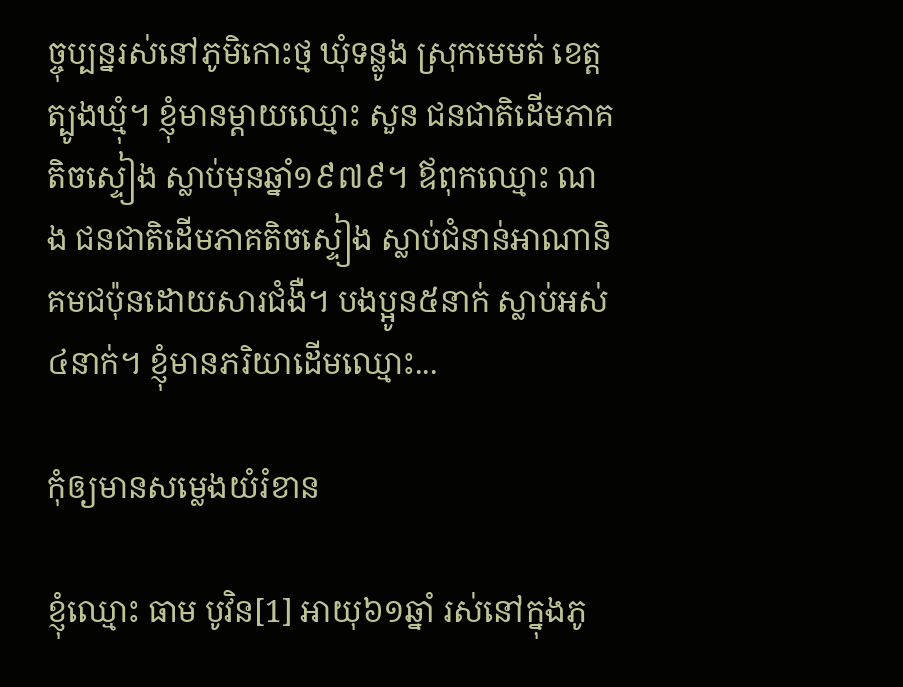ច្ចុប្បន្នរស់នៅភូមិកោះថ្ម ឃុំទន្លូង ស្រុកមេមត់ ខេត្តត្បូងឃ្មុំ។ ខ្ញុំមានម្ដាយឈ្មោះ សួន ជនជាតិដើមភាគតិចស្ទៀង ស្លាប់មុនឆ្នាំ១៩៧៩។ ឪពុកឈ្មោះ ណង ជនជាតិដើមភាគតិចស្ទៀង ស្លាប់ជំនាន់អាណានិគមជប៉ុនដោយសារជំងឺ។ បងប្អូន៥នាក់ ស្លាប់អស់៤នាក់។ ខ្ញុំមានភរិយាដើមឈ្មោះ...

កុំឲ្យមានសម្លេងយំរំខាន

ខ្ញុំឈ្មោះ ធាម បូវិន[1] អាយុ៦១ឆ្នាំ រស់នៅក្នុងភូ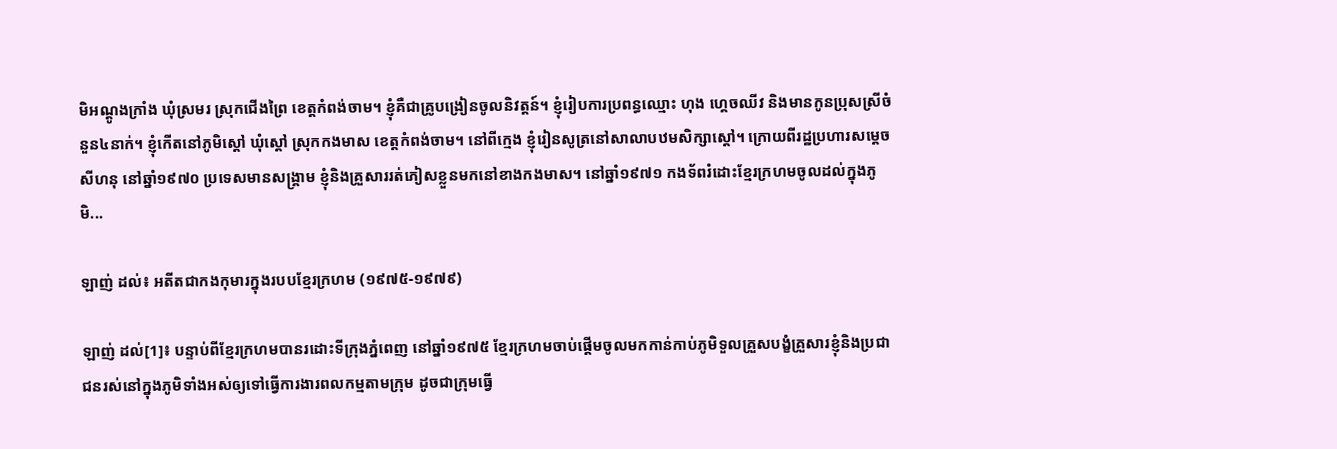មិអណ្ដូងក្រាំង ឃុំស្រមរ ស្រុកជើងព្រៃ ខេត្តកំពង់ចាម។ ខ្ញុំគឺជាគ្រូបង្រៀនចូលនិវត្តន៍។ ខ្ញុំរៀបការប្រពន្ធឈ្មោះ ហុង ហ្គេចឈីវ និងមានកូនប្រុសស្រីចំនួន៤នាក់។ ខ្ញុំកើតនៅភូមិស្ដៅ ឃុំស្ដៅ ស្រុកកងមាស ខេត្តកំពង់ចាម។ នៅពីក្មេង ខ្ញុំរៀនសូត្រនៅសាលាបឋមសិក្សាស្ដៅ។ ក្រោយពីរដ្ឋប្រហារសម្ដេចសីហនុ នៅឆ្នាំ១៩៧០ ប្រទេសមានសង្គ្រាម ខ្ញុំនិងគ្រួសាររត់ភៀសខ្លួនមកនៅខាងកងមាស។ នៅឆ្នាំ១៩៧១ កងទ័ពរំដោះខ្មែរក្រហមចូលដល់ក្នុងភូមិ...

ឡាញ់ ដល់៖ អតីតជាកងកុមារក្នុងរបបខ្មែរក្រហម (១៩៧៥-១៩៧៩)

ឡាញ់ ដល់[1]៖ បន្ទាប់ពីខ្មែរក្រហមបានរដោះទីក្រុងភ្នំពេញ នៅឆ្នាំ១៩៧៥ ខ្មែរក្រហមចាប់ផ្ដើមចូលមកកាន់កាប់ភូមិទួលគ្រួសបង្ខំគ្រួសារខ្ញុំនិងប្រជាជនរស់នៅក្នុងភូមិទាំងអស់ឲ្យទៅធ្វើការងារពលកម្មតាមក្រុម ដូចជាក្រុមធ្វើ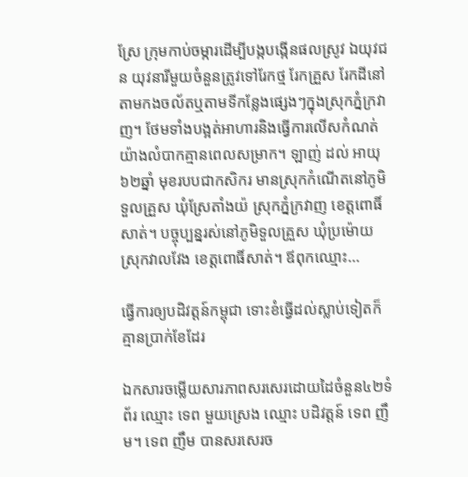ស្រែ ក្រុមកាប់ចម្ការដើម្បីបង្កបង្កើនផលស្រូវ ឯយុវជន យុវនារីមួយចំនួនត្រូវទៅរែកថ្ម រែកគ្រួស រែកដីនៅតាមកងចល័តឬតាមទីកន្លែងផ្សេងៗក្នុងស្រុកភ្នំក្រវាញ។ ថែមទាំងបង្អត់អាហារនិងធ្វើការលើសកំណត់យ៉ាងលំបាកគ្មានពេលសម្រាក។ ឡាញ់ ដល់ អាយុ៦២ឆ្នាំ មុខរបបជាកសិករ មានស្រុកកំណើតនៅភូមិទួលគ្រួស ឃុំស្រែតាំងយ៉ ស្រុកភ្នំក្រវាញ ខេត្តពោធិ៍សាត់។ បច្ចុប្បន្នរស់នៅភូមិទួលគ្រួស ឃុំប្រម៉ោយ ស្រុកវាលវែង ខេត្តពោធិ៍សាត់។ ឪពុកឈ្មោះ...

ធ្វើការឲ្យបដិវត្តន៍កម្ពុជា ទោះខំធ្វើដល់ស្លាប់ទៀតក៏គ្មានប្រាក់ខែដែរ

ឯកសារចម្លើយសារភាពសរសេរដោយដៃចំនួន៤២ទំព័រ ឈ្មោះ ទេព មួយស្រេង ឈ្មោះ បដិវត្តន៍ ទេព ញឹម។ ទេព ញឹម បានសរសេរច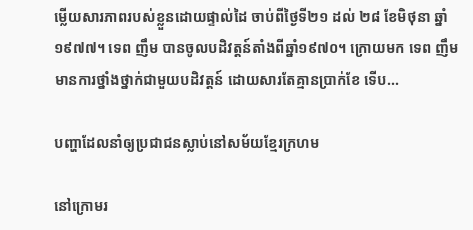ម្លើយសារភាពរបស់ខ្លួនដោយផ្ទាល់ដៃ ចាប់ពីថ្ងៃទី២១ ដល់ ២៨ ខែមិថុនា ឆ្នាំ១៩៧៧។ ទេព ញឹម បានចូលបដិវត្តន៍តាំងពីឆ្នាំ១៩៧០។ ក្រោយមក ទេព ញឹម មានការថ្នាំងថ្នាក់ជាមួយបដិវត្តន៍ ដោយសារតែគ្មានប្រាក់ខែ ទើប...

បញ្ហាដែលនាំឲ្យប្រជាជនស្លាប់នៅសម័យខ្មែរក្រហម

នៅក្រោមរ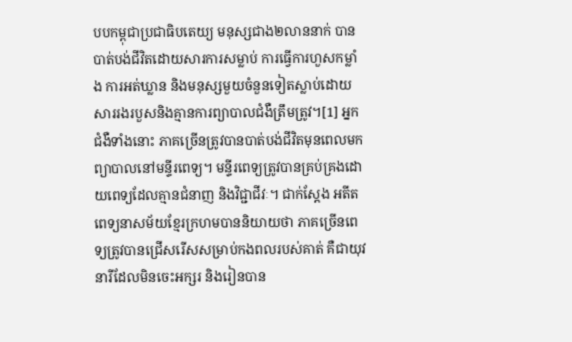បបកម្ពុជាប្រជាធិបតេយ្យ មនុស្សជាង២លាននាក់ បានបាត់បង់ជីវិតដោយសារការសម្លាប់ ការធ្វើការហួសកម្លាំង ការអត់ឃ្លាន និងមនុស្សមួយចំនួនទៀតស្លាប់ដោយសាររងរបួសនិងគ្មានការព្យាបាលជំងឺត្រឹមត្រូវ។[1] អ្នកជំងឺទាំងនោះ ភាគច្រើនត្រូវបានបាត់បង់ជីវិតមុនពេលមកព្យាបាលនៅមន្ទីរពេទ្យ។ មន្ទីរពេទ្យត្រូវបានគ្រប់គ្រងដោយពេទ្យដែលគ្មានជំនាញ និងវិជ្ជាជីវៈ។ ជាក់ស្តែង អតីតពេទ្យនាសម័យខ្មែរក្រហមបាននិយាយថា ភាគច្រើនពេទ្យត្រូវបានជ្រើសរើសសម្រាប់កងពលរបស់គាត់ គឺជាយុវនារីដែលមិនចេះអក្សរ និងរៀនបាន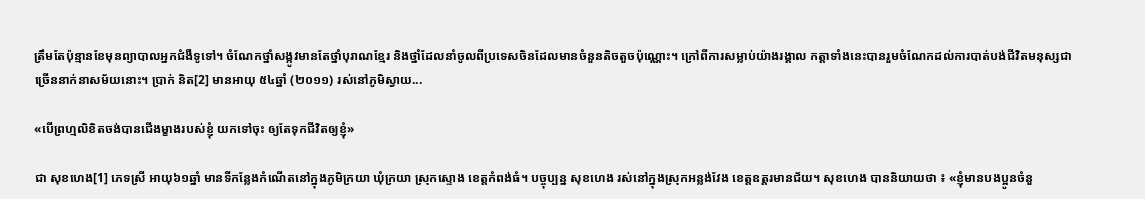ត្រឹមតែប៉ុន្មានខែមុនព្យាបាលអ្នកជំងឺទូទៅ។ ចំណែកថ្នាំសង្កូវមានតែថ្នាំបុរាណខ្មែរ និងថ្នាំដែលនាំចូលពីប្រទេសចិនដែលមានចំនួនតិចតួចប៉ុណ្ណោះ។ ក្រៅពីការសម្លាប់យ៉ាងរង្គាល កត្តាទាំងនេះបានរួមចំណែកដល់ការបាត់បង់ជីវិតមនុស្សជាច្រើននាក់នាសម័យនោះ។ ប្រាក់ និត[2] មានអាយុ ៥៤ឆ្នាំ (២០១១) រស់នៅភូមិស្វាយ...

«បើព្រហ្មលិខិតចង់បានជើងម្ខាងរបស់ខ្ញុំ យកទៅចុះ ឲ្យតែទុកជីវិតឲ្យខ្ញុំ»

ជា សុខហេង[1] ភេទស្រី អាយុ៦១ឆ្នាំ មានទីកន្លែងកំណើតនៅក្នុងភូមិក្រយា ឃុំក្រយា ស្រុកស្ទោង ខេត្ដកំពង់ធំ។ បច្ចុប្បន្ន សុខហេង រស់នៅក្នុងស្រុកអន្លង់វែង ខេត្ដឧត្ដរមានជ័យ។ សុខហេង បាននិយាយថា ៖ «ខ្ញុំមានបងប្អូនចំនួ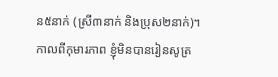ន៥នាក់ (ស្រី៣នាក់ និងប្រុស២នាក់)។ កាលពីកុមារភាព ខ្ញុំមិនបានរៀនសូត្រ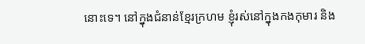នោះទេ។ នៅក្នុងជំនាន់ខ្មែរក្រហម ខ្ញុំរស់នៅក្នុងកងកុមារ និង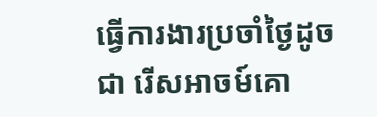ធ្វើការងារប្រចាំថ្ងៃដូចជា រើសអាចម៍គោ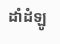ដាំដំឡូ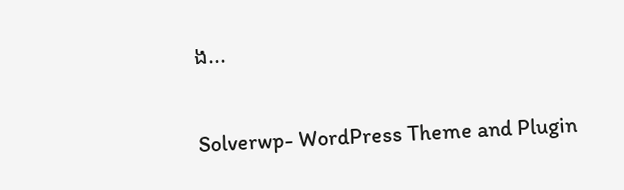ង...

Solverwp- WordPress Theme and Plugin